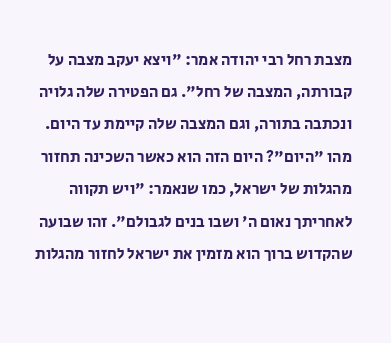מצבת רחל רבי יהודה אמר: "ויצא יעקב מצבה על קבורתה, המצבה של רחל". גם הפטירה שלה גלויה ונכתבה בתורה, וגם המצבה שלה קיימת עד היום. מהו "היום"? היום הזה הוא כאשר השכינה תחזור מהגלות של ישראל, כמו שנאמר: "ויש תקווה לאחריתך נאום ה' ושבו בנים לגבולם". זהו שבועה שהקדוש ברוך הוא מזמין את ישראל לחזור מהגלות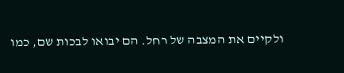ולקיים את המצבה של רחל. הם יבואו לבכות שם, כמו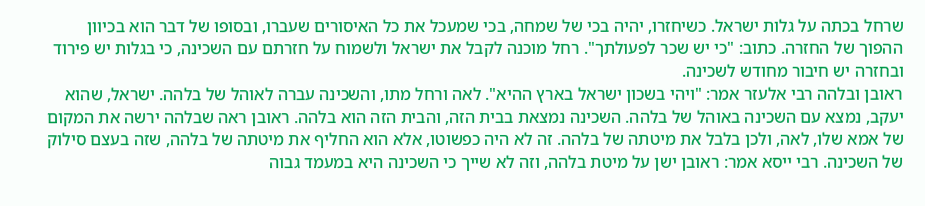שרחל בכתה על גלות ישראל. כשיחזרו, יהיה בכי של שמחה, בכי שמעכל את כל האיסורים שעברו, ובסופו של דבר הוא בכיוון ההפוך של החזרה. כתוב: "כי יש שכר לפעולתך". רחל מוכנה לקבל את ישראל ולשמוח על חזרתם עם השכינה, כי בגלות יש פירוד ובחזרה יש חיבור מחודש לשכינה.
ראובן ובלהה רבי אלעזר אמר: "ויהי בשכון ישראל בארץ ההיא". לאה ורחל מתו, והשכינה עברה לאוהל של בלהה. ישראל, שהוא יעקב, נמצא עם השכינה באוהל של בלהה. השכינה נמצאת בבית הזה, והבית הזה הוא בלהה. ראובן ראה שבלהה ירשה את המקום של אמא שלו, לאה, ולכן בלבל את מיטתה של בלהה. זה לא היה כפשוטו, אלא הוא החליף את מיטתה של בלהה, שזה בעצם סילוק של השכינה. רבי ייסא אמר: ראובן ישן על מיטת בלהה, וזה לא שייך כי השכינה היא במעמד גבוה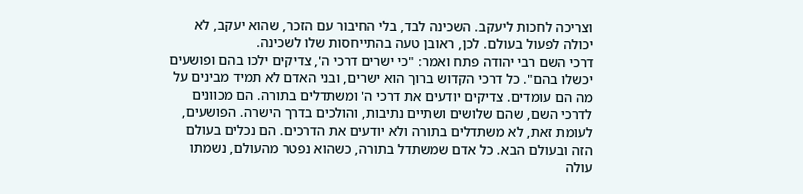וצריכה לחכות ליעקב. השכינה לבד, בלי החיבור עם הזכר, שהוא יעקב, לא יכולה לפעול בעולם. לכן, ראובן טעה בהתייחסות שלו לשכינה.
דרכי השם רבי יהודה פתח ואמר: "כי ישרים דרכי ה', צדיקים ילכו בהם ופושעים יכשלו בהם". כל דרכי הקדוש ברוך הוא ישרים, ובני האדם לא תמיד מבינים על מה הם עומדים. צדיקים יודעים את דרכי ה' ומשתדלים בתורה. הם מכוונים לדרכי השם, שהם שלושים ושתיים נתיבות, והולכים בדרך הישרה. הפושעים, לעומת זאת, לא משתדלים בתורה ולא יודעים את הדרכים. הם נכלים בעולם הזה ובעולם הבא. כל אדם שמשתדל בתורה, כשהוא נפטר מהעולם, נשמתו עולה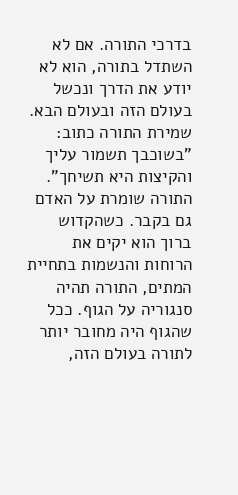בדרכי התורה. אם לא השתדל בתורה, הוא לא יודע את הדרך ונכשל בעולם הזה ובעולם הבא.
שמירת התורה כתוב: "בשוכבך תשמור עליך והקיצות היא תשיחך". התורה שומרת על האדם גם בקבר. כשהקדוש ברוך הוא יקים את הרוחות והנשמות בתחיית המתים, התורה תהיה סנגוריה על הגוף. ככל שהגוף היה מחובר יותר לתורה בעולם הזה,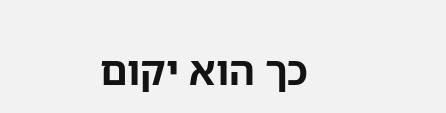כך הוא יקום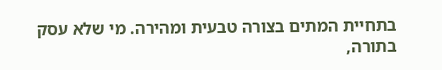בתחיית המתים בצורה טבעית ומהירה. מי שלא עסק בתורה,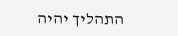התהליך יהיה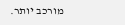מורכב יותר.